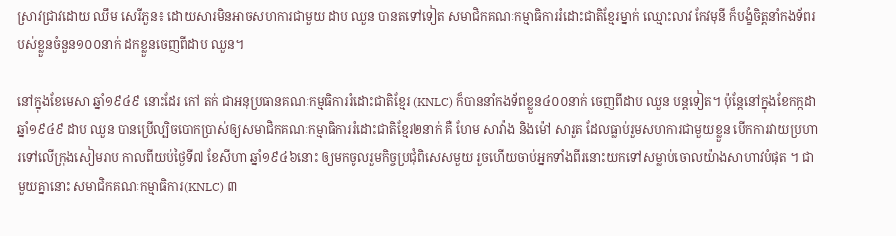ស្រាវជ្រាវដោយ ឈឹម សេរីភួន៖ ដោយសារមិនអាចសហការជាមួយ ដាប ឈួន បានតទៅទៀត សមាជិកគណៈកម្មាធិការរំដោះជាតិខ្មែរម្នាក់ ឈ្មោះលាវ កែវមុនី ក៏បង្ខំចិត្តនាំកងទ័ពរបស់ខ្លួនចំនួន១០០នាក់ ដកខ្លួនចេញពីដាប ឈួន។

នៅក្នុងខែមេសា ឆ្នាំ១៩៤៩ នោះដែរ កៅ តក់ ជាអនុប្រធានគណៈកម្មធិការរំដោះជាតិខ្មែរ (KNLC) ក៏បាននាំកងទ័ពខ្លួន៤០០នាក់ ចេញពីដាប ឈួន បន្តទៀត។ ប៉ុន្តែនៅក្នុងខែកក្កដា ឆ្នាំ១៩៤៩ ដាប ឈួន បានប្រើល្បិចបោកប្រាស់ឲ្យសមាជិកគណៈកម្មាធិការរំដោះជាតិខ្មែរ២នាក់ គឺ ហែម សាវ៉ាង និងម៉ៅ សារួត ដែលធ្លាប់រួមសហការជាមួយខ្លួន បើកការវាយប្រហារទៅលើក្រុងសៀមរាប កាលពីយប់ថ្ងៃទី៧ ខែសីហា ឆ្នាំ១៩៤៦នោះ ឲ្យមកចូលរួមកិច្ចប្រជុំពិសេសមួយ រួចហើយចាប់អ្នកទាំងពីរនោះយកទៅសម្លាប់ចោលយ៉ាងសាហាវបំផុត ។ ជាមួយគ្នានោះ សមាជិកគណៈកម្មាធិការ(KNLC) ៣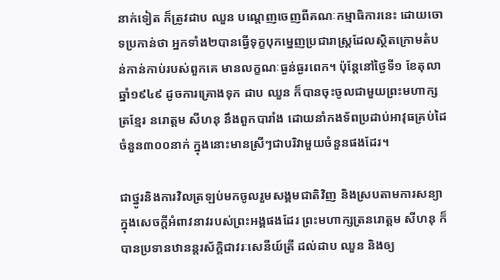នាក់ទៀត ក៏ត្រូវដាប ឈួន បណ្ដេញចេញពីគណៈកម្មាធិការនេះ ដោយចោទប្រកាន់ថា អ្នកទាំង២បានធ្វើទុក្ខបុកម្នេញប្រជារាស្រ្តដែលស្ថិតក្រោមតំបន់កាន់កាប់របស់ពួកគេ មានលក្ខណៈធ្ងន់ធ្ងរពេក។ ប៉ុន្តែនៅថ្ងៃទី១ ខែតុលា ឆ្នាំ១៩៤៩ ដូចការគ្រោងទុក ដាប ឈួន ក៏បានចុះចូលជាមួយព្រះមហាក្សត្រខ្មែរ នរោត្តម សីហនុ នឹងពួកបារាំង ដោយនាំកងទ័ពប្រដាប់អាវុធគ្រប់ដៃចំនួន៣០០នាក់ ក្នុងនោះមានស្រីៗជាបរិវាមួយចំនួនផងដែរ។

ជាថ្នូរនិងការវិលត្រឡប់មកចូលរួមសង្គមជាតិវិញ និងស្របតាមការសន្យាក្នុងសេចក្ដីអំពាវនាវរបស់ព្រះអង្គផងដែរ ព្រះមហាក្សត្រនរោត្តម សីហនុ ក៏បានប្រទានឋានន្តរស័ក្តិជាវរៈសេនីយ៍ត្រី ដល់ដាប ឈួន និងឲ្យ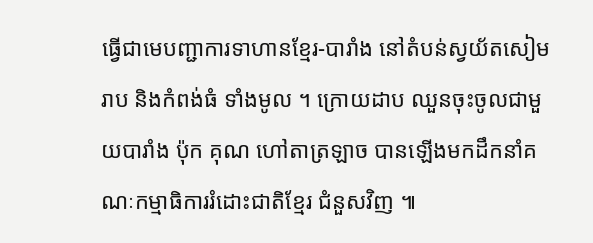ធ្វើជាមេបញ្ជាការទាហានខ្មែរ-បារាំង នៅតំបន់ស្វយ័តសៀមរាប និងកំពង់ធំ ទាំងមូល ។ ក្រោយដាប ឈួនចុះចូលជាមួយបារាំង ប៉ុក គុណ ហៅតាត្រឡាច បានឡើងមកដឹកនាំគណៈកម្មាធិការរំដោះជាតិខ្មែរ ជំនួសវិញ ៕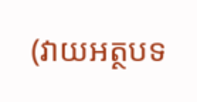(វាយអត្ថបទ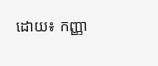ដោយ៖ កញ្ញា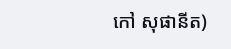កៅ សុផានីត)